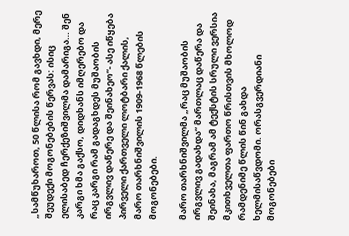„სამწუხაროთ, 50 წლისა რომ გავხდი, მერე შეუდექი მოგონებების წერვას: ისიც ელისაბედ ჩერქეზიშვილმა დამარიგა… შენ კარგი ხმა გაქსო, დიდხანს იმღერებო და რაც კარგი რამ გადაგხდეს მუშაობის ირგვლივ დაწერე და შეინახეო“- ასე იწყება პირველი ქართველი ლოტბარი ქალის, მარო თარხნიშვილის 1909-1968 წლების მოგონებები.

მარო თარხნიშვილმა „რაც მუშაობის ირგვლივ გადახდა“ მართლაც დაწერა და შეინახა, მაგრამ ამ ტექსტის სრული ვერსია მკითხველთა ფართო წრისთვის მხოლოდ რამდენიმე წლის წინ გახდა ხელმისაწვდომი. ორასგვერდიანი მოგონებები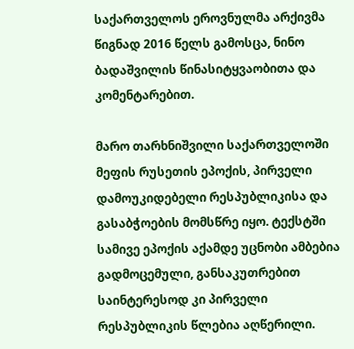საქართველოს ეროვნულმა არქივმა წიგნად 2016 წელს გამოსცა, ნინო ბადაშვილის წინასიტყვაობითა და კომენტარებით.

მარო თარხნიშვილი საქართველოში მეფის რუსეთის ეპოქის, პირველი დამოუკიდებელი რესპუბლიკისა და გასაბჭოების მომსწრე იყო. ტექსტში სამივე ეპოქის აქამდე უცნობი ამბებია გადმოცემული, განსაკუთრებით საინტერესოდ კი პირველი რესპუბლიკის წლებია აღწერილი.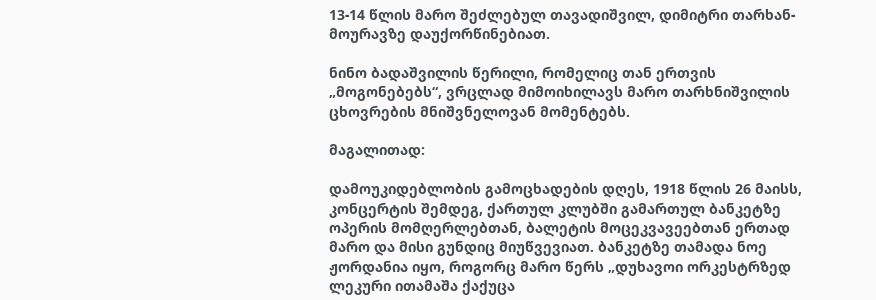13-14 წლის მარო შეძლებულ თავადიშვილ, დიმიტრი თარხან-მოურავზე დაუქორწინებიათ.

ნინო ბადაშვილის წერილი, რომელიც თან ერთვის „მოგონებებს“, ვრცლად მიმოიხილავს მარო თარხნიშვილის ცხოვრების მნიშვნელოვან მომენტებს.

მაგალითად:

დამოუკიდებლობის გამოცხადების დღეს, 1918 წლის 26 მაისს, კონცერტის შემდეგ, ქართულ კლუბში გამართულ ბანკეტზე ოპერის მომღერლებთან, ბალეტის მოცეკვავეებთან ერთად მარო და მისი გუნდიც მიუწვევიათ. ბანკეტზე თამადა ნოე ჟორდანია იყო, როგორც მარო წერს „დუხავოი ორკესტრზედ ლეკური ითამაშა ქაქუცა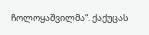ჩოლოყაშვილმა“. ქაქუცას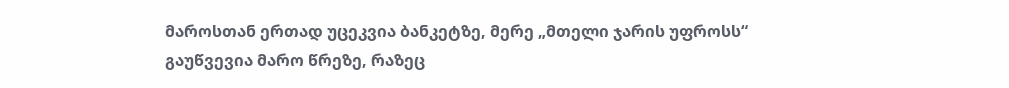მაროსთან ერთად უცეკვია ბანკეტზე, მერე „მთელი ჯარის უფროსს“ გაუწვევია მარო წრეზე, რაზეც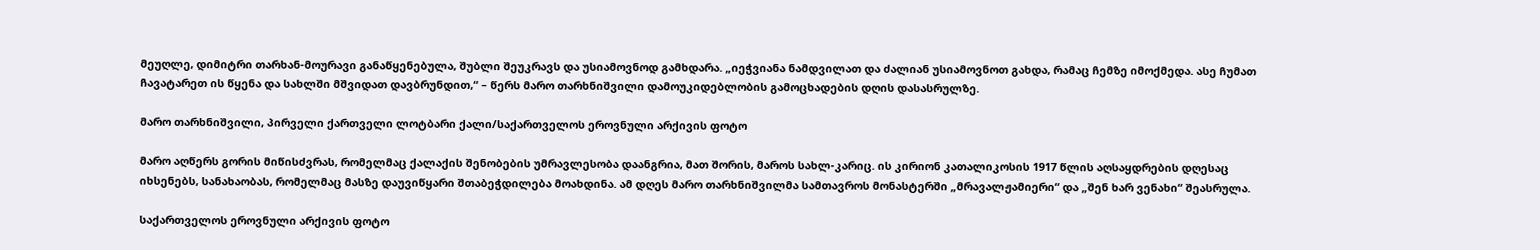მეუღლე, დიმიტრი თარხან-მოურავი განაწყენებულა, შუბლი შეუკრავს და უსიამოვნოდ გამხდარა. „იეჭვიანა ნამდვილათ და ძალიან უსიამოვნოთ გახდა, რამაც ჩემზე იმოქმედა. ასე ჩუმათ ჩავატარეთ ის წყენა და სახლში მშვიდათ დავბრუნდით,“ – წერს მარო თარხნიშვილი დამოუკიდებლობის გამოცხადების დღის დასასრულზე.

მარო თარხნიშვილი, პირველი ქართველი ლოტბარი ქალი/საქართველოს ეროვნული არქივის ფოტო

მარო აღწერს გორის მიწისძვრას, რომელმაც ქალაქის შენობების უმრავლესობა დაანგრია, მათ შორის, მაროს სახლ-კარიც. ის კირიონ კათალიკოსის 1917 წლის აღსაყდრების დღესაც იხსენებს, სანახაობას, რომელმაც მასზე დაუვიწყარი შთაბეჭდილება მოახდინა. ამ დღეს მარო თარხნიშვილმა სამთავროს მონასტერში „მრავალჟამიერი“ და „შენ ხარ ვენახი“ შეასრულა.

საქართველოს ეროვნული არქივის ფოტო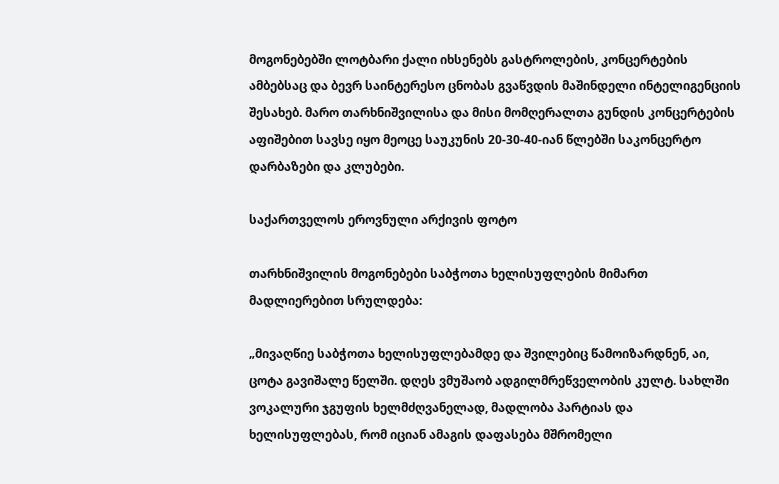მოგონებებში ლოტბარი ქალი იხსენებს გასტროლების, კონცერტების ამბებსაც და ბევრ საინტერესო ცნობას გვაწვდის მაშინდელი ინტელიგენციის შესახებ. მარო თარხნიშვილისა და მისი მომღერალთა გუნდის კონცერტების აფიშებით სავსე იყო მეოცე საუკუნის 20-30-40-იან წლებში საკონცერტო დარბაზები და კლუბები.

საქართველოს ეროვნული არქივის ფოტო

თარხნიშვილის მოგონებები საბჭოთა ხელისუფლების მიმართ მადლიერებით სრულდება:

„მივაღწიე საბჭოთა ხელისუფლებამდე და შვილებიც წამოიზარდნენ, აი, ცოტა გავიშალე წელში. დღეს ვმუშაობ ადგილმრეწველობის კულტ. სახლში ვოკალური ჯგუფის ხელმძღვანელად, მადლობა პარტიას და ხელისუფლებას, რომ იციან ამაგის დაფასება მშრომელი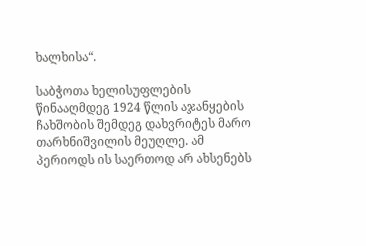ხალხისა“.

საბჭოთა ხელისუფლების წინააღმდეგ 1924 წლის აჯანყების ჩახშობის შემდეგ დახვრიტეს მარო თარხნიშვილის მეუღლე. ამ პერიოდს ის საერთოდ არ ახსენებს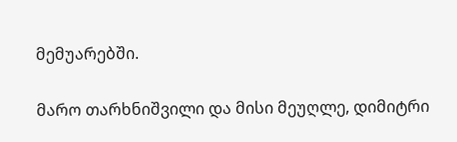მემუარებში.

მარო თარხნიშვილი და მისი მეუღლე, დიმიტრი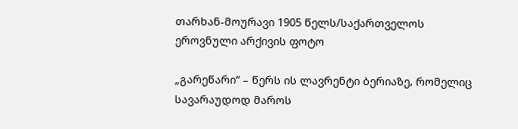თარხან-მოურავი 1905 წელს/საქართველოს ეროვნული არქივის ფოტო

„გარეწარი“ – წერს ის ლავრენტი ბერიაზე, რომელიც სავარაუდოდ მაროს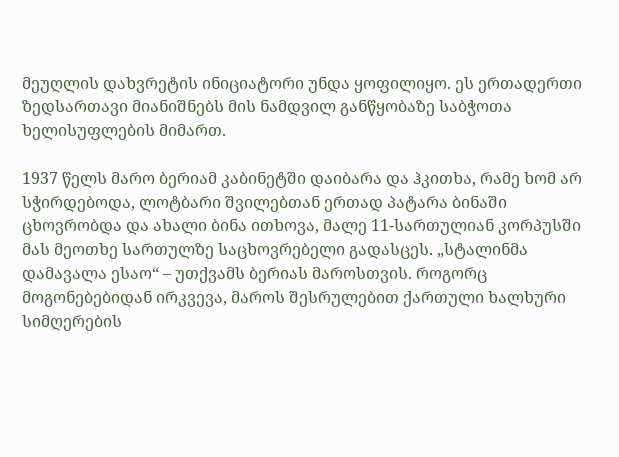მეუღლის დახვრეტის ინიციატორი უნდა ყოფილიყო. ეს ერთადერთი ზედსართავი მიანიშნებს მის ნამდვილ განწყობაზე საბჭოთა ხელისუფლების მიმართ.

1937 წელს მარო ბერიამ კაბინეტში დაიბარა და ჰკითხა, რამე ხომ არ სჭირდებოდა, ლოტბარი შვილებთან ერთად პატარა ბინაში ცხოვრობდა და ახალი ბინა ითხოვა, მალე 11-სართულიან კორპუსში მას მეოთხე სართულზე საცხოვრებელი გადასცეს. „სტალინმა დამავალა ესაო“ – უთქვამს ბერიას მაროსთვის. როგორც მოგონებებიდან ირკვევა, მაროს შესრულებით ქართული ხალხური სიმღერების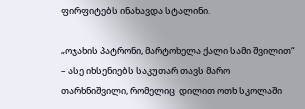ფირფიტებს ინახავდა სტალინი.

„ოჯახის პატრონი, მარტოხელა ქალი სამი შვილით“ – ასე იხსენიებს საკუთარ თავს მარო თარხნიშვილი, რომელიც  დილით ოთხ სკოლაში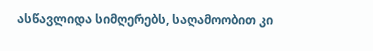ასწავლიდა სიმღერებს, საღამოობით კი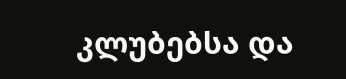კლუბებსა და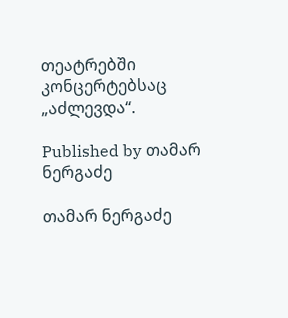თეატრებში კონცერტებსაც „აძლევდა“.

Published by თამარ ნერგაძე

თამარ ნერგაძე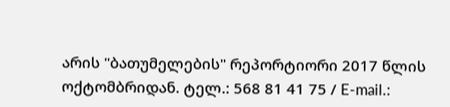არის "ბათუმელების" რეპორტიორი 2017 წლის ოქტომბრიდან. ტელ.: 568 81 41 75 / E-mail.: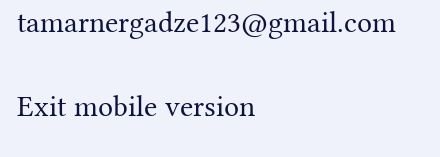tamarnergadze123@gmail.com

Exit mobile version